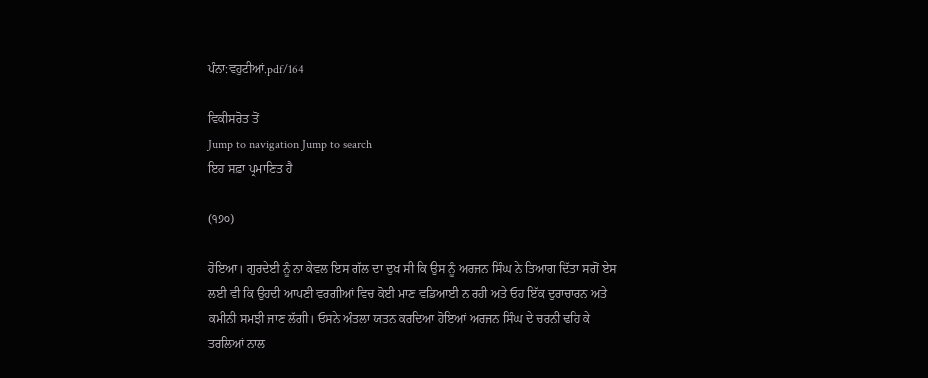ਪੰਨਾ:ਵਹੁਟੀਆਂ.pdf/164

ਵਿਕੀਸਰੋਤ ਤੋਂ
Jump to navigation Jump to search
ਇਹ ਸਫ਼ਾ ਪ੍ਰਮਾਣਿਤ ਹੈ

(੧੭੦)

ਹੋਇਆ। ਗੁਰਦੇਈ ਨੂੰ ਨਾ ਕੇਵਲ ਇਸ ਗੱਲ ਦਾ ਦੁਖ ਸੀ ਕਿ ਉਸ ਨੂੰ ਅਰਜਨ ਸਿੰਘ ਨੇ ਤਿਆਗ ਦਿੱਤਾ ਸਗੋਂ ਏਸ ਲਈ ਵੀ ਕਿ ਉਹਦੀ ਆਪਣੀ ਵਰਗੀਆਂ ਵਿਚ ਕੋਈ ਮਾਣ ਵਡਿਆਈ ਨ ਰਹੀ ਅਤੇ ਓਹ ਇੱਕ ਦੁਰਾਚਾਰਨ ਅਤੇ ਕਮੀਨੀ ਸਮਝੀ ਜਾਣ ਲੱਗੀ। ਓਸਨੇ ਅੰਤਲਾ ਯਤਨ ਕਰਦਿਆ ਹੋਇਆਂ ਅਰਜਨ ਸਿੰਘ ਦੇ ਚਰਨੀ ਢਹਿ ਕੇ ਤਰਲਿਆਂ ਨਾਲ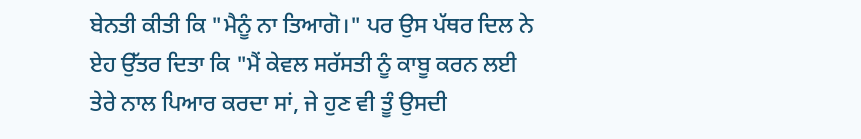ਬੇਨਤੀ ਕੀਤੀ ਕਿ "ਮੈਨੂੰ ਨਾ ਤਿਆਗੋ।" ਪਰ ਉਸ ਪੱਥਰ ਦਿਲ ਨੇ ਏਹ ਉੱਤਰ ਦਿਤਾ ਕਿ "ਮੈਂ ਕੇਵਲ ਸਰੱਸਤੀ ਨੂੰ ਕਾਬੂ ਕਰਨ ਲਈ ਤੇਰੇ ਨਾਲ ਪਿਆਰ ਕਰਦਾ ਸਾਂ, ਜੇ ਹੁਣ ਵੀ ਤੂੰ ਉਸਦੀ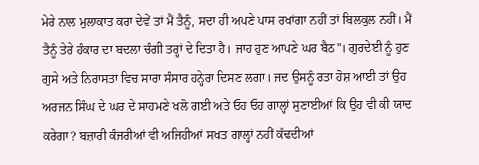ਮੇਰੇ ਨਾਲ ਮੁਲਾਕਾਤ ਕਰਾ ਦੇਵੇਂ ਤਾਂ ਮੈਂ ਤੈਨੂੰ, ਸਦਾ ਹੀ ਅਪਣੇ ਪਾਸ ਰਖਾਂਗਾ ਨਹੀਂ ਤਾਂ ਬਿਲਕੁਲ ਨਹੀਂ। ਮੈਂ ਤੈਨੂੰ ਤੇਰੇ ਹੰਕਾਰ ਦਾ ਬਦਲਾ ਚੰਗੀ ਤਰ੍ਹਾਂ ਦੇ ਦਿਤਾ ਹੈ। ਜਾਹ ਹੁਣ ਆਪਣੇ ਘਰ ਬੈਠ"। ਗੁਰਦੇਈ ਨੂੰ ਹੁਣ ਗੁਸੇ ਅਤੇ ਨਿਰਾਸਤਾ ਵਿਚ ਸਾਰਾ ਸੰਸਾਰ ਹਨ੍ਹੇਰਾ ਦਿਸਣ ਲਗਾ। ਜਦ ਉਸਨੂੰ ਰਤਾ ਹੋਸ਼ ਆਈ ਤਾਂ ਉਹ ਅਰਜਨ ਸਿੰਘ ਦੇ ਘਰ ਦੇ ਸਾਹਮਣੇ ਖਲੋ ਗਈ ਅਤੇ ਓਹ ਓਹ ਗਾਲ੍ਹਾਂ ਸੁਣਾਈਆਂ ਕਿ ਉਹ ਵੀ ਕੀ ਯਾਦ ਕਰੇਗਾ? ਬਜ਼ਾਰੀ ਕੰਜਰੀਆਂ ਵੀ ਅਜਿਹੀਆਂ ਸਖਤ ਗਾਲ੍ਹਾਂ ਨਹੀਂ ਕੱਢਦੀਆਂ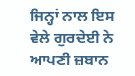ਜਿਨ੍ਹਾਂ ਨਾਲ ਇਸ ਵੇਲੇ ਗੁਰਦੇਈ ਨੇ ਆਪਣੀ ਜ਼ਬਾਨ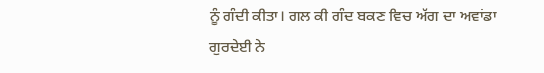ਨੂੰ ਗੰਦੀ ਕੀਤਾ। ਗਲ ਕੀ ਗੰਦ ਬਕਣ ਵਿਚ ਅੱਗ ਦਾ ਅਵਾਂਡਾ ਗੁਰਦੇਈ ਨੇ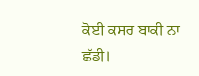ਕੋਈ ਕਸਰ ਬਾਕੀ ਨਾ ਛੱਡੀ।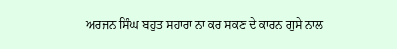ਅਰਜਨ ਸਿੰਘ ਬਹੁਤ ਸਹਾਰਾ ਨਾ ਕਰ ਸਕਣ ਦੇ ਕਾਰਨ ਗੁਸੇ ਨਾਲ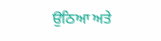ਉਠਿਆ ਅਤੇ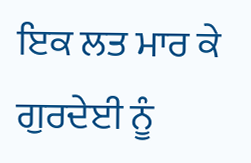ਇਕ ਲਤ ਮਾਰ ਕੇ ਗੁਰਦੇਈ ਨੂੰ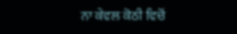ਨਾ ਕੇਵਲ ਕੋਠੀ ਵਿਚੋਂ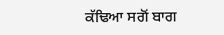ਕੱਢਿਆ ਸਗੋਂ ਬਾਗ